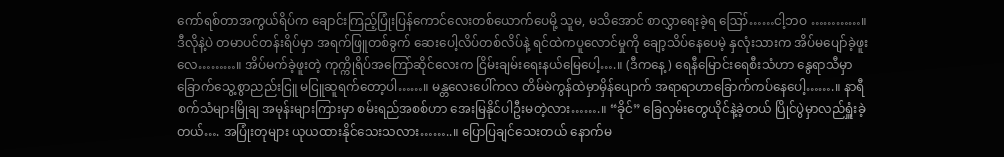ကော်ရစ်တာအကွယ်ရိပ်က ချောင်းကြည့်ပြုံးပြန်ကောင်လေးတစ်ယောက်ပေမို့ သူမ, မသိအောင် စာလွှာရေးခဲ့ရ ဪ……ငါ့ဘဝ …………။ ဒီလိုနဲ့ပဲ တမာပင်တန်းရိပ်မှာ အရက်ဖြူတစ်ခွက် ဆေးပေါ့လိပ်တစ်လိပ်နဲ့ ရင်ထဲကပူလောင်မှုကို ချော့သိပ်နေပေမဲ့ နှလုံးသားက အိပ်မပျော်ခဲ့ဖူးလေ………။ အိပ်မက်ခဲ့ဖူးတဲ့ ကုက္ကိုရိပ်အကြော်ဆိုင်လေးက ငြိမ်းချမ်းရေးနယ်မြေပေါ့….။ (ဒီကနေ့) ရေနီမြောင်းရေစီးသံဟာ နွေရာသီမှာ ခြောက်သွေ့စွာညည်းငြူ မငြူဆူရက်တော့ပါ……။ မန္တလေးပေါ်ကလ တိမ်မဲကွန်ထဲမှာမှိန်ပျောက် အရာရာဟာခြောက်ကပ်နေပေါ့…….။ နာရီစက်သံများမြိုချ အမုန်းများကြားမှာ စမ်းရည်အစစ်ဟာ အေးမြနိုင်ပါဦးမတဲ့လား…….။ “ခိုင်” ခြေလှမ်းတွေယိုင်နဲ့ခဲ့တယ် ပြိုင်ပွဲမှာလည်ရှူံးခဲ့တယ်…. အပြုံးတုများ ယုယထားနိုင်သေးသလား……..။ ပြောပြချင်သေးတယ် နောက်မ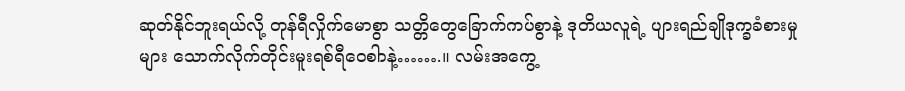ဆုတ်နိုင်ဘူးရယ်လို့ တုန်ရီလှိုက်မောစွာ သတ္တိတွေခြောက်ကပ်စွာနဲ့ ဒုတိယလူရဲ့ ပျားရည်ချိုဒုက္ခခံစားမှုများ သောက်လိုက်တိုင်းမူးရစ်ရီဝေစါာနဲ့…….။ လမ်းအကွေ့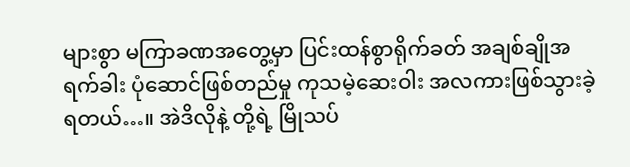များစွာ မကြာခဏအတွေ့မှာ ပြင်းထန်စွာရိုက်ခတ် အချစ်ချိုအရက်ခါး ပုံဆောင်ဖြစ်တည်မှု ကုသမဲ့ဆေးဝါး အလကားဖြစ်သွားခဲ့ရတယ်…။ အဲဒိလိုနဲ့ တို့ရဲ့ မြိုသပ်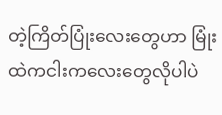တဲ့ကြိတ်ပြုံးလေးတွေဟာ မြုံးထဲကငါးကလေးတွေလိုပါပဲ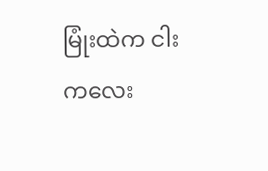မြုံးထဲက ငါးကလေး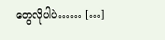တွေလိုပါပဲ…… […]